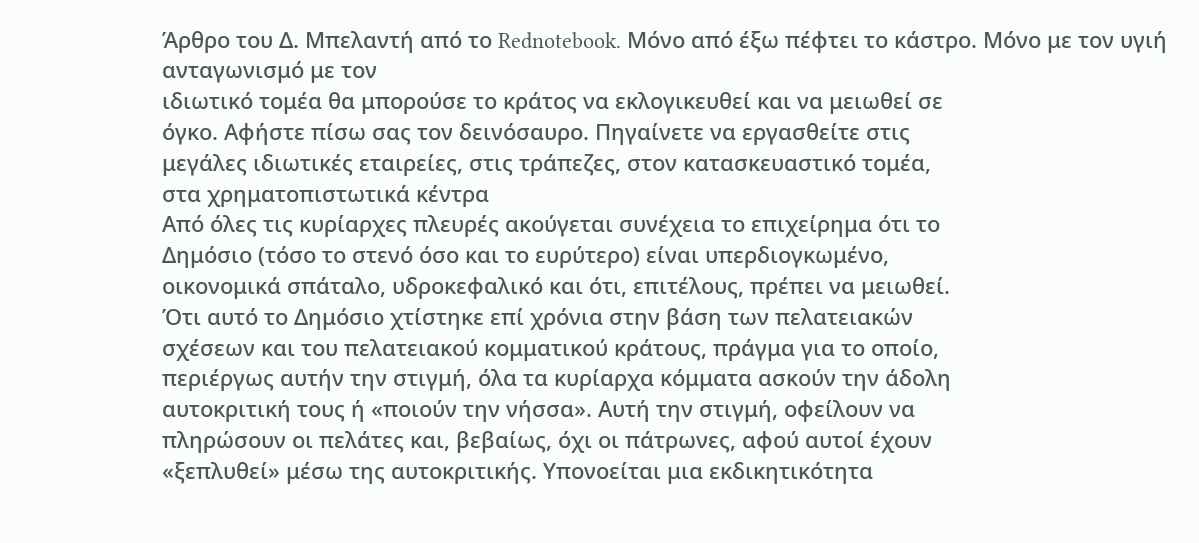Άρθρο του Δ. Μπελαντή από το Rednotebook. Μόνο από έξω πέφτει το κάστρο. Μόνο με τον υγιή ανταγωνισμό με τον
ιδιωτικό τομέα θα μπορούσε το κράτος να εκλογικευθεί και να μειωθεί σε
όγκο. Αφήστε πίσω σας τον δεινόσαυρο. Πηγαίνετε να εργασθείτε στις
μεγάλες ιδιωτικές εταιρείες, στις τράπεζες, στον κατασκευαστικό τομέα,
στα χρηματοπιστωτικά κέντρα
Από όλες τις κυρίαρχες πλευρές ακούγεται συνέχεια το επιχείρημα ότι το
Δημόσιο (τόσο το στενό όσο και το ευρύτερο) είναι υπερδιογκωμένο,
οικονομικά σπάταλο, υδροκεφαλικό και ότι, επιτέλους, πρέπει να μειωθεί.
Ότι αυτό το Δημόσιο χτίστηκε επί χρόνια στην βάση των πελατειακών
σχέσεων και του πελατειακού κομματικού κράτους, πράγμα για το οποίο,
περιέργως αυτήν την στιγμή, όλα τα κυρίαρχα κόμματα ασκούν την άδολη
αυτοκριτική τους ή «ποιούν την νήσσα». Αυτή την στιγμή, οφείλουν να
πληρώσουν οι πελάτες και, βεβαίως, όχι οι πάτρωνες, αφού αυτοί έχουν
«ξεπλυθεί» μέσω της αυτοκριτικής. Υπονοείται μια εκδικητικότητα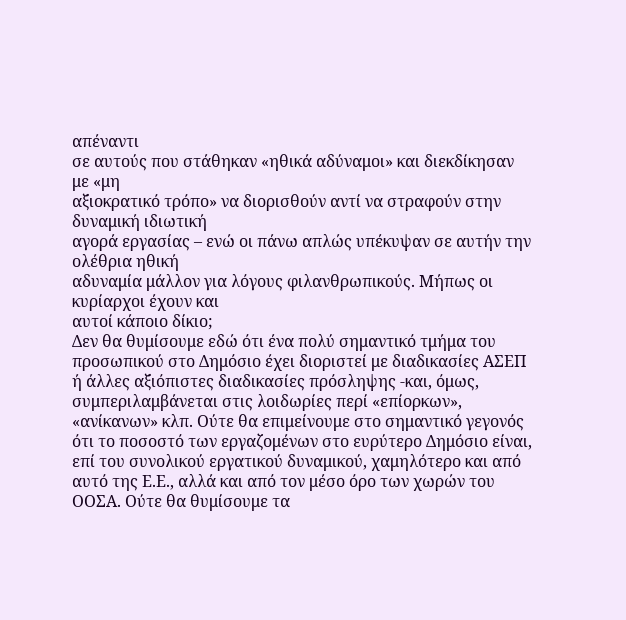απέναντι
σε αυτούς που στάθηκαν «ηθικά αδύναμοι» και διεκδίκησαν με «μη
αξιοκρατικό τρόπο» να διορισθούν αντί να στραφούν στην δυναμική ιδιωτική
αγορά εργασίας – ενώ οι πάνω απλώς υπέκυψαν σε αυτήν την ολέθρια ηθική
αδυναμία μάλλον για λόγους φιλανθρωπικούς. Μήπως οι κυρίαρχοι έχουν και
αυτοί κάποιο δίκιο;
Δεν θα θυμίσουμε εδώ ότι ένα πολύ σημαντικό τμήμα του προσωπικού στο Δημόσιο έχει διοριστεί με διαδικασίες ΑΣΕΠ ή άλλες αξιόπιστες διαδικασίες πρόσληψης -και, όμως, συμπεριλαμβάνεται στις λοιδωρίες περί «επίορκων», «ανίκανων» κλπ. Ούτε θα επιμείνουμε στο σημαντικό γεγονός ότι το ποσοστό των εργαζομένων στο ευρύτερο Δημόσιο είναι, επί του συνολικού εργατικού δυναμικού, χαμηλότερο και από αυτό της Ε.Ε., αλλά και από τον μέσο όρο των χωρών του ΟΟΣΑ. Ούτε θα θυμίσουμε τα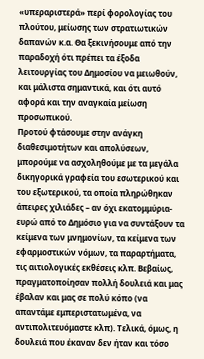«υπεραριστερά» περί φορολογίας του πλούτου, μείωσης των στρατιωτικών δαπανών κ.α. Θα ξεκινήσουμε από την παραδοχή ότι πρέπει τα έξοδα λειτουργίας του Δημοσίου να μειωθούν, και μάλιστα σημαντικά, και ότι αυτό αφορά και την αναγκαία μείωση προσωπικού.
Προτού φτάσουμε στην ανάγκη διαθεσιμοτήτων και απολύσεων, μπορούμε να ασχοληθούμε με τα μεγάλα δικηγορικά γραφεία του εσωτερικού και του εξωτερικού, τα οποία πληρώθηκαν άπειρες χιλιάδες – αν όχι εκατομμύρια- ευρώ από το Δημόσιο για να συντάξουν τα κείμενα των μνημονίων, τα κείμενα των εφαρμοστικών νόμων, τα παραρτήματα, τις αιτιολογικές εκθέσεις κλπ. Βεβαίως, πραγματοποίησαν πολλή δουλειά και μας έβαλαν και μας σε πολύ κόπο (να απαντάμε εμπεριστατωμένα, να αντιπολιτευόμαστε κλπ). Τελικά, όμως, η δουλειά που έκαναν δεν ήταν και τόσο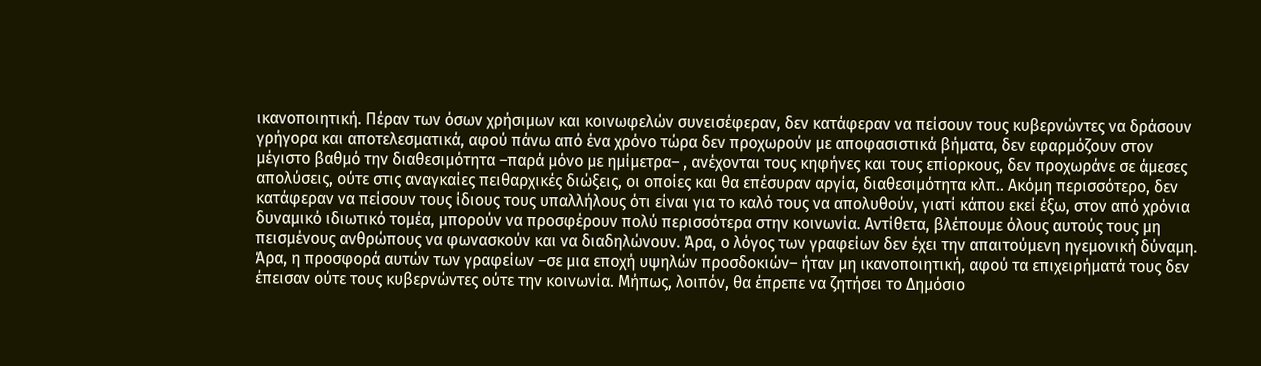ικανοποιητική. Πέραν των όσων χρήσιμων και κοινωφελών συνεισέφεραν, δεν κατάφεραν να πείσουν τους κυβερνώντες να δράσουν γρήγορα και αποτελεσματικά, αφού πάνω από ένα χρόνο τώρα δεν προχωρούν με αποφασιστικά βήματα, δεν εφαρμόζουν στον μέγιστο βαθμό την διαθεσιμότητα –παρά μόνο με ημίμετρα– , ανέχονται τους κηφήνες και τους επίορκους, δεν προχωράνε σε άμεσες απολύσεις, ούτε στις αναγκαίες πειθαρχικές διώξεις, οι οποίες και θα επέσυραν αργία, διαθεσιμότητα κλπ.. Ακόμη περισσότερο, δεν κατάφεραν να πείσουν τους ίδιους τους υπαλλήλους ότι είναι για το καλό τους να απολυθούν, γιατί κάπου εκεί έξω, στον από χρόνια δυναμικό ιδιωτικό τομέα, μπορούν να προσφέρουν πολύ περισσότερα στην κοινωνία. Αντίθετα, βλέπουμε όλους αυτούς τους μη πεισμένους ανθρώπους να φωνασκούν και να διαδηλώνουν. Άρα, ο λόγος των γραφείων δεν έχει την απαιτούμενη ηγεμονική δύναμη. Άρα, η προσφορά αυτών των γραφείων –σε μια εποχή υψηλών προσδοκιών– ήταν μη ικανοποιητική, αφού τα επιχειρήματά τους δεν έπεισαν ούτε τους κυβερνώντες ούτε την κοινωνία. Μήπως, λοιπόν, θα έπρεπε να ζητήσει το Δημόσιο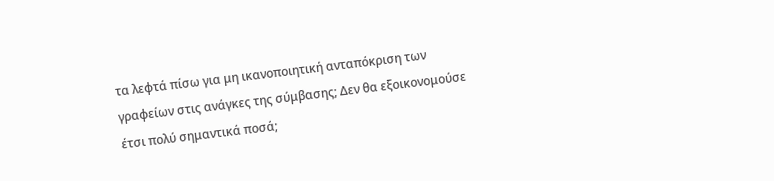τα λεφτά πίσω για μη ικανοποιητική ανταπόκριση των γραφείων στις ανάγκες της σύμβασης; Δεν θα εξοικονομούσε έτσι πολύ σημαντικά ποσά;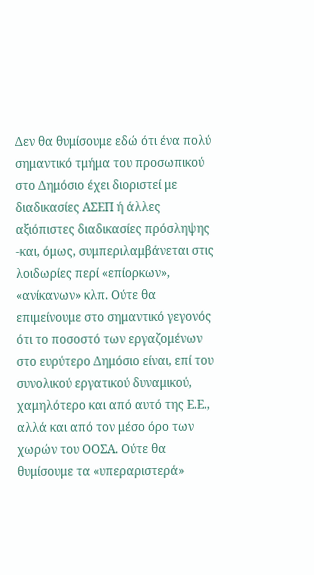Δεν θα θυμίσουμε εδώ ότι ένα πολύ σημαντικό τμήμα του προσωπικού στο Δημόσιο έχει διοριστεί με διαδικασίες ΑΣΕΠ ή άλλες αξιόπιστες διαδικασίες πρόσληψης -και, όμως, συμπεριλαμβάνεται στις λοιδωρίες περί «επίορκων», «ανίκανων» κλπ. Ούτε θα επιμείνουμε στο σημαντικό γεγονός ότι το ποσοστό των εργαζομένων στο ευρύτερο Δημόσιο είναι, επί του συνολικού εργατικού δυναμικού, χαμηλότερο και από αυτό της Ε.Ε., αλλά και από τον μέσο όρο των χωρών του ΟΟΣΑ. Ούτε θα θυμίσουμε τα «υπεραριστερά»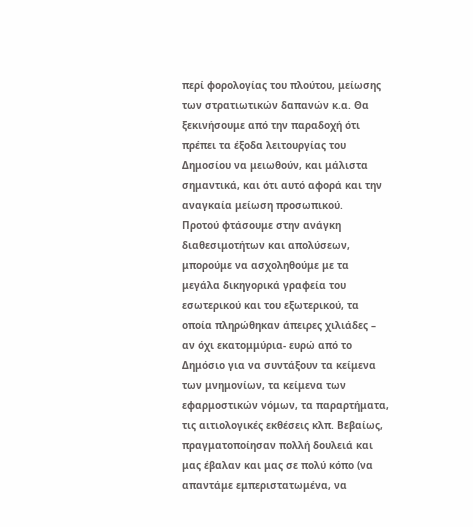περί φορολογίας του πλούτου, μείωσης των στρατιωτικών δαπανών κ.α. Θα ξεκινήσουμε από την παραδοχή ότι πρέπει τα έξοδα λειτουργίας του Δημοσίου να μειωθούν, και μάλιστα σημαντικά, και ότι αυτό αφορά και την αναγκαία μείωση προσωπικού.
Προτού φτάσουμε στην ανάγκη διαθεσιμοτήτων και απολύσεων, μπορούμε να ασχοληθούμε με τα μεγάλα δικηγορικά γραφεία του εσωτερικού και του εξωτερικού, τα οποία πληρώθηκαν άπειρες χιλιάδες – αν όχι εκατομμύρια- ευρώ από το Δημόσιο για να συντάξουν τα κείμενα των μνημονίων, τα κείμενα των εφαρμοστικών νόμων, τα παραρτήματα, τις αιτιολογικές εκθέσεις κλπ. Βεβαίως, πραγματοποίησαν πολλή δουλειά και μας έβαλαν και μας σε πολύ κόπο (να απαντάμε εμπεριστατωμένα, να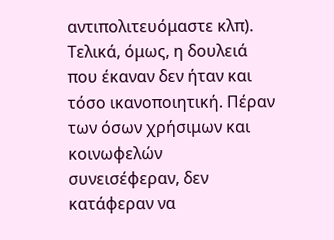αντιπολιτευόμαστε κλπ). Τελικά, όμως, η δουλειά που έκαναν δεν ήταν και τόσο ικανοποιητική. Πέραν των όσων χρήσιμων και κοινωφελών συνεισέφεραν, δεν κατάφεραν να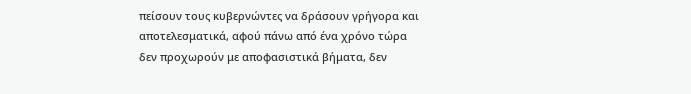πείσουν τους κυβερνώντες να δράσουν γρήγορα και αποτελεσματικά, αφού πάνω από ένα χρόνο τώρα δεν προχωρούν με αποφασιστικά βήματα, δεν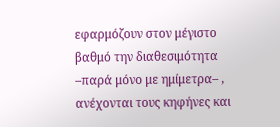εφαρμόζουν στον μέγιστο βαθμό την διαθεσιμότητα –παρά μόνο με ημίμετρα– , ανέχονται τους κηφήνες και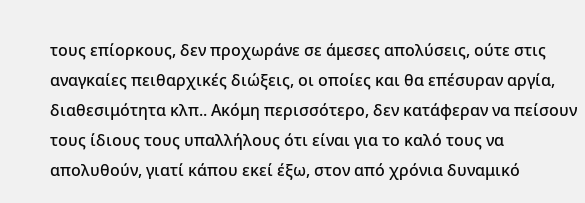τους επίορκους, δεν προχωράνε σε άμεσες απολύσεις, ούτε στις αναγκαίες πειθαρχικές διώξεις, οι οποίες και θα επέσυραν αργία, διαθεσιμότητα κλπ.. Ακόμη περισσότερο, δεν κατάφεραν να πείσουν τους ίδιους τους υπαλλήλους ότι είναι για το καλό τους να απολυθούν, γιατί κάπου εκεί έξω, στον από χρόνια δυναμικό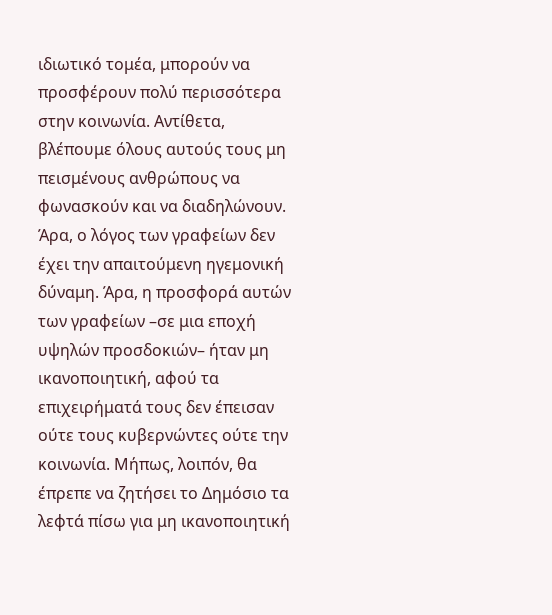ιδιωτικό τομέα, μπορούν να προσφέρουν πολύ περισσότερα στην κοινωνία. Αντίθετα, βλέπουμε όλους αυτούς τους μη πεισμένους ανθρώπους να φωνασκούν και να διαδηλώνουν. Άρα, ο λόγος των γραφείων δεν έχει την απαιτούμενη ηγεμονική δύναμη. Άρα, η προσφορά αυτών των γραφείων –σε μια εποχή υψηλών προσδοκιών– ήταν μη ικανοποιητική, αφού τα επιχειρήματά τους δεν έπεισαν ούτε τους κυβερνώντες ούτε την κοινωνία. Μήπως, λοιπόν, θα έπρεπε να ζητήσει το Δημόσιο τα λεφτά πίσω για μη ικανοποιητική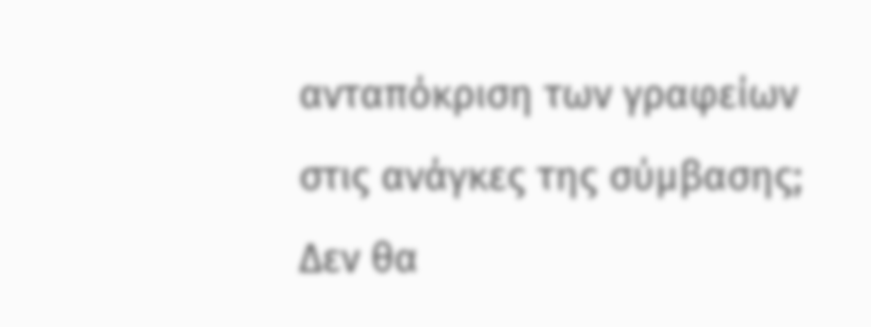ανταπόκριση των γραφείων στις ανάγκες της σύμβασης; Δεν θα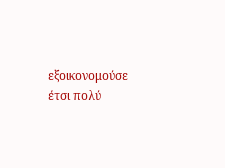εξοικονομούσε έτσι πολύ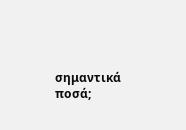σημαντικά ποσά;